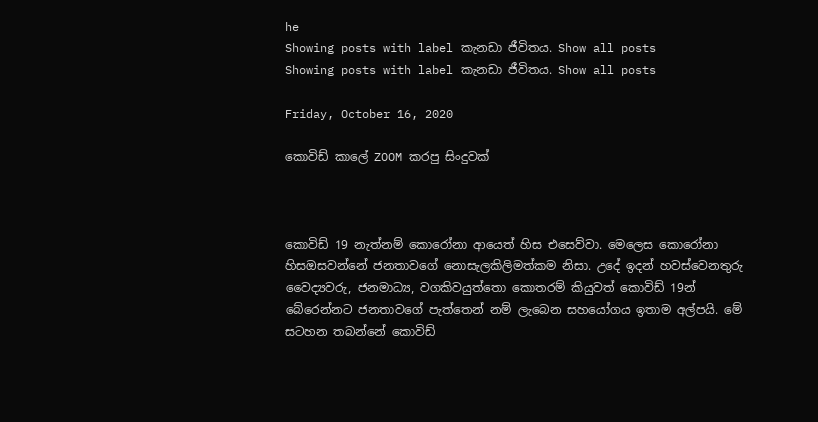he
Showing posts with label කැනඩා ජීවිතය. Show all posts
Showing posts with label කැනඩා ජීවිතය. Show all posts

Friday, October 16, 2020

කොවිඩ් කාලේ ZOOM කරපු සිංදුවක්



කොවිඩ් 19 නැත්නම් කොරෝනා ආයෙත් හිස එසෙව්වා. මෙලෙස කොරෝනා හිසඔසවන්නේ ජනතාවගේ නොසැලකිලිමත්කම නිසා. උදේ ඉදන් හවස්වෙනතුරු වෛද්‍යවරු, ජනමාධ්‍ය, වගකිවයුත්තො කොතරම් කියුවත් කොවිඩ් 19න් බේරෙන්නට ජනතාවගේ පැත්තෙන් නම් ලැබෙන සහයෝගය ඉතාම අල්පයි. මේ සටහන තබන්නේ කොවිඩ්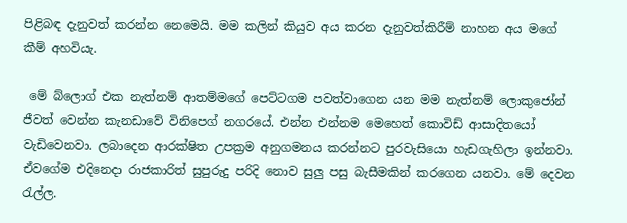පිළිබඳ දැනුවත් කරන්න නෙමෙයි. මම කලින් කියුව අය කරන දැනුවත්කිරීම් නාහන අය මගේ කීම් අහවියැ.

 මේ බ්ලොග් එක නැත්නම් ආතම්මගේ පෙට්ටගම පවත්වාගෙන යන මම නැත්නම් ලොකුජෝන් ජීවත් වෙන්න කැනඩාවේ විනිපෙග් නගරයේ. එන්න එන්නම මෙහෙත් කොවිඩ් ආසාදිතයෝ වැඩිවෙනවා. ලබාදෙන ආරක්ෂිත උපක්‍රම අනුගමනය කරන්නට පුරවැසියො හැඩගැහිලා ඉන්නවා. ඒවගේම එදිනෙදා රාජකාරිත් සුපුරුදු පරිදි නොව සුලු පසු බැසීමකින් කරගෙන යනවා. මේ දෙවන රැල්ල.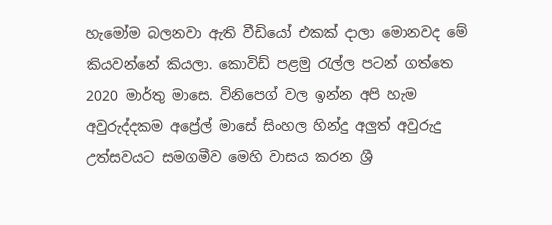හැමෝම බලනවා ඇති වීඩියෝ එකක් දාලා මොනවද මේ කියවන්නේ කියලා. කොවිඩ් පළමු රැල්ල පටන් ගත්තෙ 2020 මාර්තු මාසෙ. විනිපෙග් වල ඉන්න අපි හැම අවුරුද්දකම අප්‍රේල් මාසේ සිංහල හින්දු අලුත් අවුරුදු උත්සවයට සමගමීව මෙහි වාසය කරන ශ්‍රී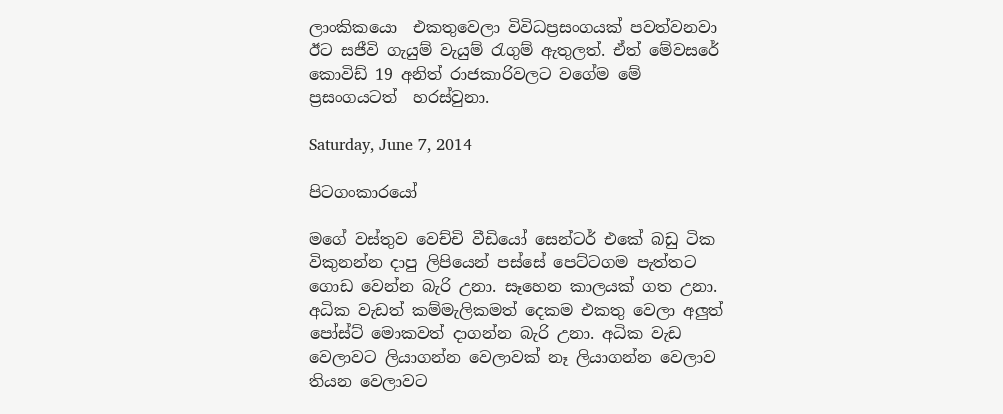ලාංකිකයො  එකතුවෙලා විවිධප්‍රසංගයක් පවත්වනවා ඊට සජීවි ගැයුම් වැයුම් රැගුම් ඇතුලත්. ඒත් මේවසරේ කොවිඩ් 19 අනිත් රාජකාරිවලට වගේම මේ ප්‍රසංගයටත්  හරස්වුනා.

Saturday, June 7, 2014

පිටගංකාරයෝ

මගේ වස්තුව වෙච්චි වීඩියෝ සෙන්ටර් එකේ බඩු ටික විකුනන්න දාපු ලිපියෙන් පස්සේ පෙට්ටගම පැත්තට ගොඩ වෙන්න බැරි උනා. සෑහෙන කාලයක් ගත උනා. අධික වැඩත් කම්මැලිකමත් දෙකම එකතු වෙලා අලුත් පෝස්ට් මොකවත් දාගන්න බැරි උනා. අධික වැඩ වෙලාවට ලියාගන්න වෙලාවක් නෑ ලියාගන්න වෙලාව තියන වෙලාවට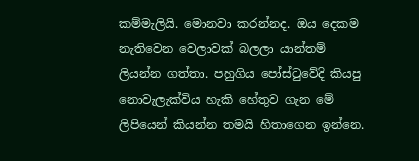කම්මැලියි. මොනවා කරන්නද. ඔය දෙකම නැතිවෙන වෙලාවක් බලලා යාන්තම් ලියන්න ගත්තා. පහුගිය පෝස්ටුවේදි කියපු නොවැලැක්විය හැකි හේතුව ගැන මේ ලිපියෙන් කියන්න තමයි හිතාගෙන ඉන්නෙ.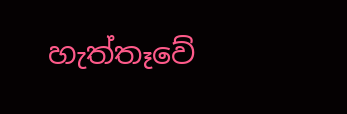හැත්තෑවේ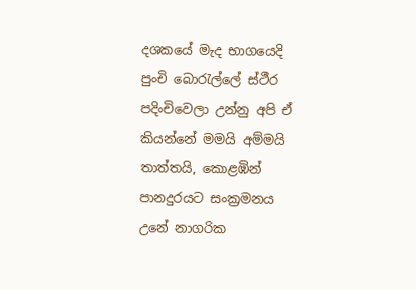දශකයේ මැද භාගයෙදි පුංචි බොරැල්ලේ ස්ථීර පදිංචිවෙලා උන්නු අපි ඒ කියන්නේ මමයි අම්මයි තාත්තයි, කොළඹින් පානදුරයට සංක්‍රමනය උනේ නාගරික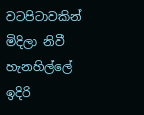වටපිටාවකින් මිදිලා නිවී හැනහිල්ලේ ඉදිරි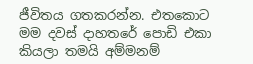ජීවිතය ගතකරන්න. එතකොට මම දවස් දාහතරේ පොඩි එකා කියලා තමයි අම්මනම්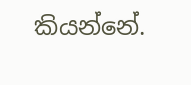කියන්නේ.